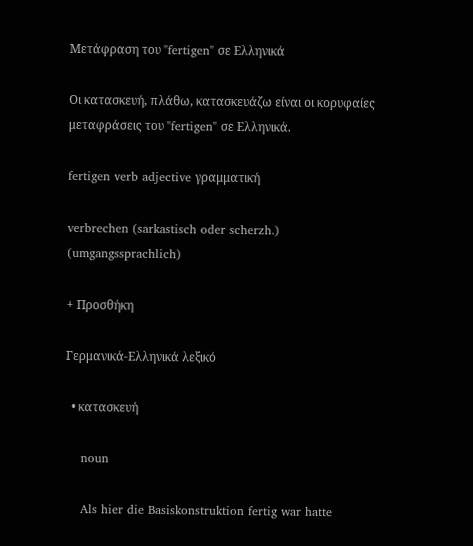Μετάφραση του "fertigen" σε Ελληνικά

Οι κατασκευή, πλάθω, κατασκευάζω είναι οι κορυφαίες μεταφράσεις του "fertigen" σε Ελληνικά.

fertigen verb adjective γραμματική

verbrechen (sarkastisch oder scherzh.) (umgangssprachlich)

+ Προσθήκη

Γερμανικά-Ελληνικά λεξικό

  • κατασκευή

    noun

    Als hier die Basiskonstruktion fertig war hatte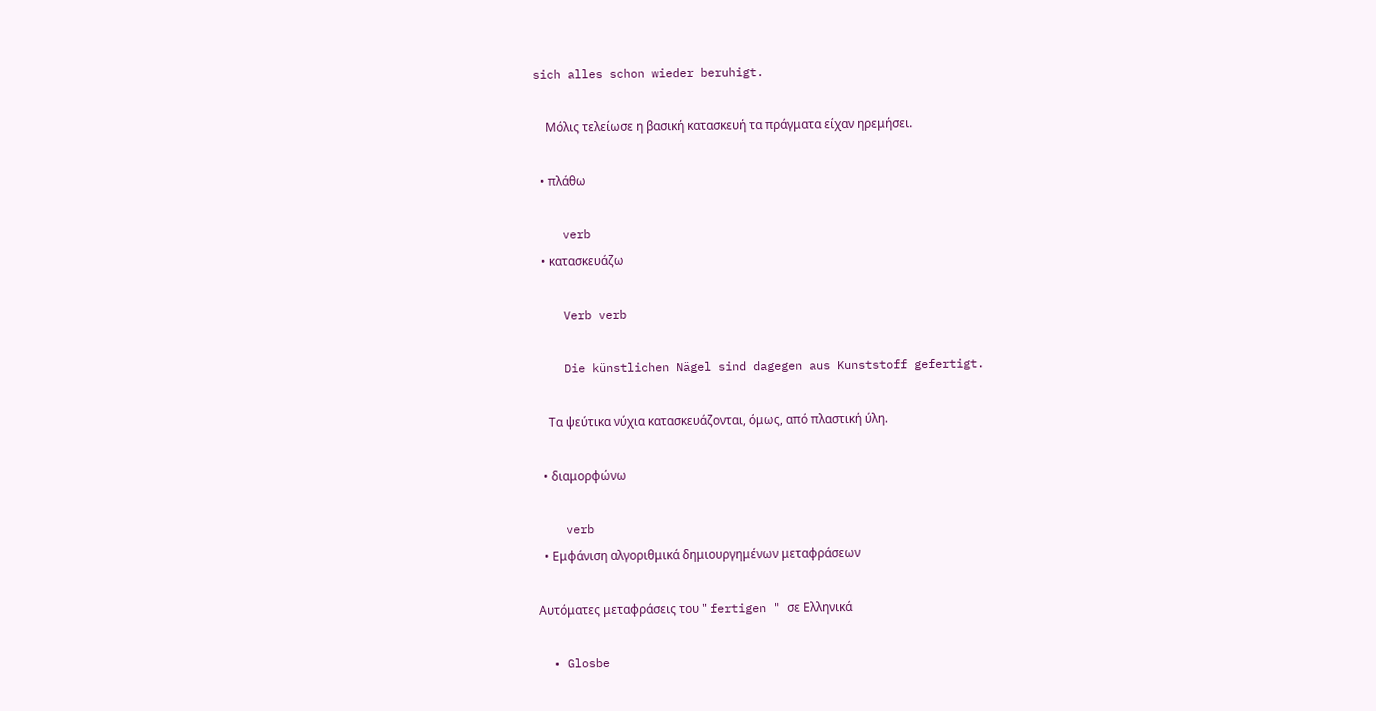sich alles schon wieder beruhigt.

    Μόλις τελείωσε η βασική κατασκευή τα πράγματα είχαν ηρεμήσει.

  • πλάθω

    verb
  • κατασκευάζω

    Verb verb

    Die künstlichen Nägel sind dagegen aus Kunststoff gefertigt.

    Τα ψεύτικα νύχια κατασκευάζονται, όμως, από πλαστική ύλη.

  • διαμορφώνω

    verb
  • Εμφάνιση αλγοριθμικά δημιουργημένων μεταφράσεων

Αυτόματες μεταφράσεις του " fertigen " σε Ελληνικά

  • Glosbe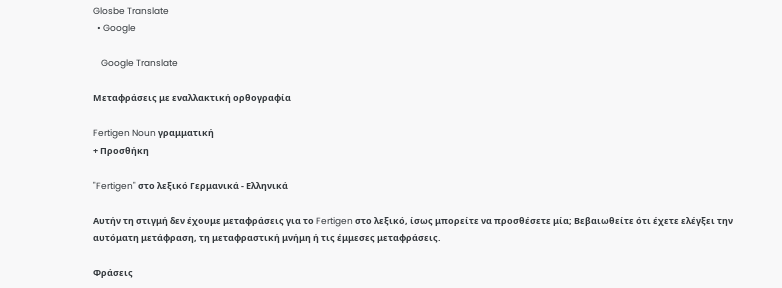Glosbe Translate
  • Google

    Google Translate

Μεταφράσεις με εναλλακτική ορθογραφία

Fertigen Noun γραμματική
+ Προσθήκη

"Fertigen" στο λεξικό Γερμανικά - Ελληνικά

Αυτήν τη στιγμή δεν έχουμε μεταφράσεις για το Fertigen στο λεξικό, ίσως μπορείτε να προσθέσετε μία; Βεβαιωθείτε ότι έχετε ελέγξει την αυτόματη μετάφραση, τη μεταφραστική μνήμη ή τις έμμεσες μεταφράσεις.

Φράσεις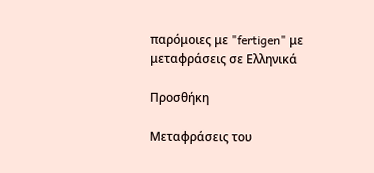παρόμοιες με "fertigen" με μεταφράσεις σε Ελληνικά

Προσθήκη

Μεταφράσεις του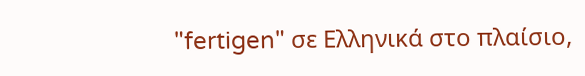"fertigen" σε Ελληνικά στο πλαίσιο,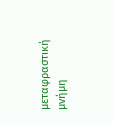μεταφραστική μνήμη